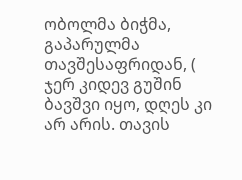ობოლმა ბიჭმა, გაპარულმა თავშესაფრიდან, ( ჯერ კიდევ გუშინ ბავშვი იყო, დღეს კი არ არის. თავის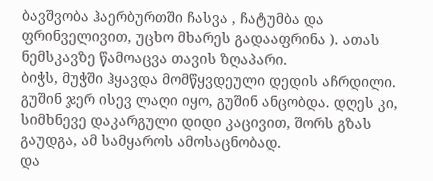ბავშვობა ჰაერბურთში ჩასვა , ჩატუმბა და ფრინველივით, უცხო მხარეს გადააფრინა ). ათას ნემსკავზე წამოაცვა თავის ზღაპარი.
ბიჭს, მუჭში ჰყავდა მომწყვდეული დედის აჩრდილი. გუშინ ჯერ ისევ ლაღი იყო, გუშინ ანცობდა. დღეს კი, სიმხნევე დაკარგული დიდი კაცივით, შორს გზას გაუდგა, ამ სამყაროს ამოსაცნობად.
და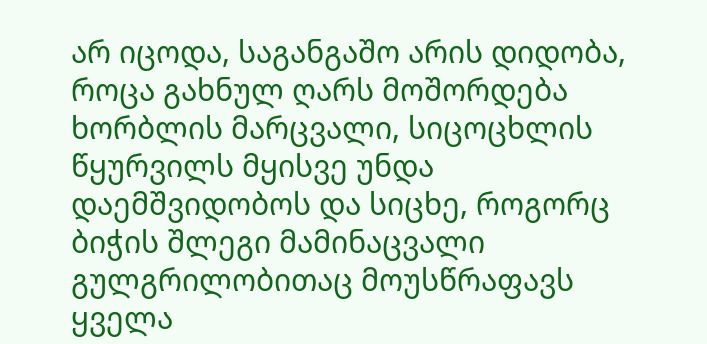არ იცოდა, საგანგაშო არის დიდობა, როცა გახნულ ღარს მოშორდება ხორბლის მარცვალი, სიცოცხლის წყურვილს მყისვე უნდა დაემშვიდობოს და სიცხე, როგორც ბიჭის შლეგი მამინაცვალი
გულგრილობითაც მოუსწრაფავს ყველა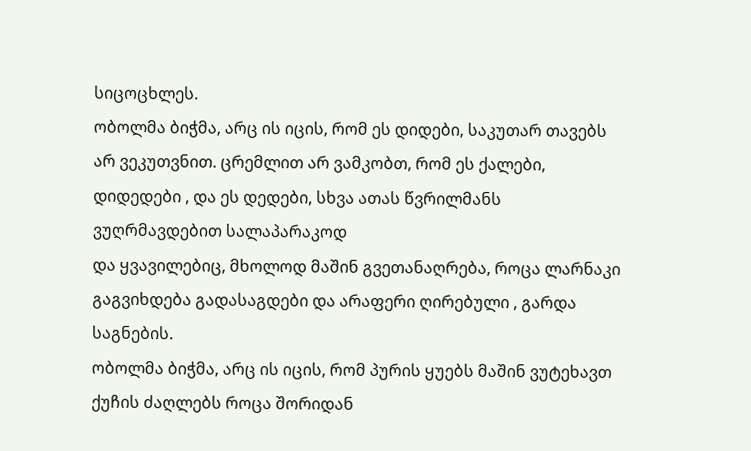სიცოცხლეს.
ობოლმა ბიჭმა, არც ის იცის, რომ ეს დიდები, საკუთარ თავებს არ ვეკუთვნით. ცრემლით არ ვამკობთ, რომ ეს ქალები, დიდედები , და ეს დედები, სხვა ათას წვრილმანს ვუღრმავდებით სალაპარაკოდ
და ყვავილებიც, მხოლოდ მაშინ გვეთანაღრება, როცა ლარნაკი გაგვიხდება გადასაგდები და არაფერი ღირებული , გარდა საგნების.
ობოლმა ბიჭმა, არც ის იცის, რომ პურის ყუებს მაშინ ვუტეხავთ ქუჩის ძაღლებს როცა შორიდან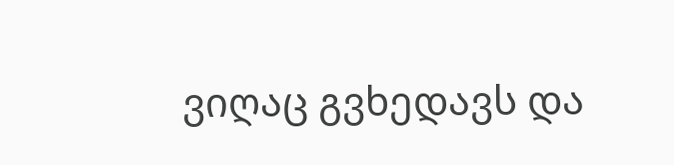ვიღაც გვხედავს და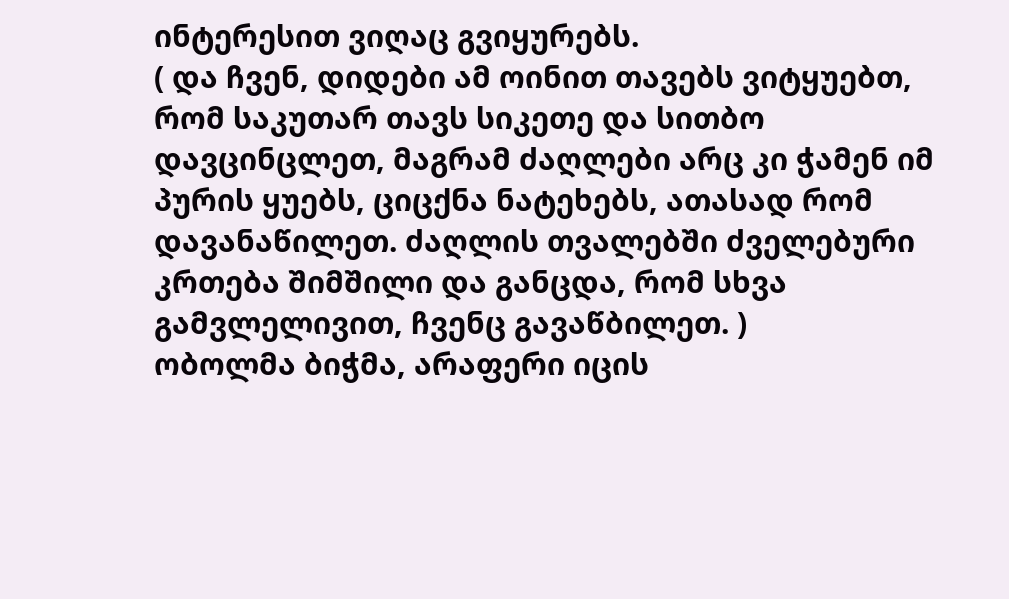ინტერესით ვიღაც გვიყურებს.
( და ჩვენ, დიდები ამ ოინით თავებს ვიტყუებთ, რომ საკუთარ თავს სიკეთე და სითბო დავცინცლეთ, მაგრამ ძაღლები არც კი ჭამენ იმ პურის ყუებს, ციცქნა ნატეხებს, ათასად რომ დავანაწილეთ. ძაღლის თვალებში ძველებური კრთება შიმშილი და განცდა, რომ სხვა გამვლელივით, ჩვენც გავაწბილეთ. )
ობოლმა ბიჭმა, არაფერი იცის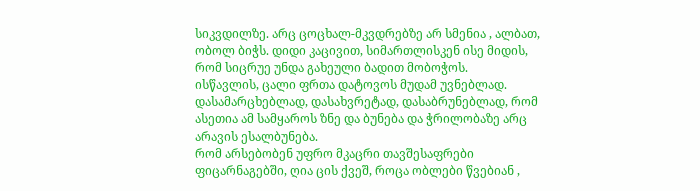სიკვდილზე. არც ცოცხალ-მკვდრებზე არ სმენია , ალბათ, ობოლ ბიჭს. დიდი კაცივით, სიმართლისკენ ისე მიდის, რომ სიცრუე უნდა გახეული ბადით მობოჭოს.
ისწავლის, ცალი ფრთა დატოვოს მუდამ უვნებლად. დასამარცხებლად, დასახვრეტად, დასაბრუნებლად, რომ ასეთია ამ სამყაროს ზნე და ბუნება და ჭრილობაზე არც არავის ესალბუნება.
რომ არსებობენ უფრო მკაცრი თავშესაფრები ფიცარნაგებში, ღია ცის ქვეშ, როცა ობლები წვებიან ,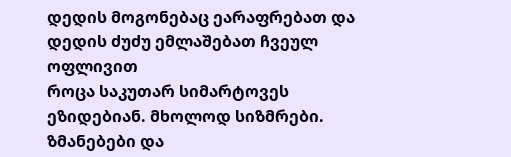დედის მოგონებაც ეარაფრებათ და დედის ძუძუ ემლაშებათ ჩვეულ ოფლივით
როცა საკუთარ სიმარტოვეს ეზიდებიან. მხოლოდ სიზმრები. ზმანებები და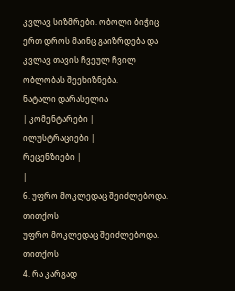კვლავ სიზმრები. ობოლი ბიჭიც ერთ დროს მაინც გაიზრდება და კვლავ თავის ჩვეულ ჩვილ ობლობას შეეხიზნება.
ნატალი დარასელია
| კომენტარები |
ილუსტრაციები |
რეცენზიები |
|
6. უფრო მოკლედაც შეიძლებოდა. თითქოს
უფრო მოკლედაც შეიძლებოდა. თითქოს
4. რა კარგად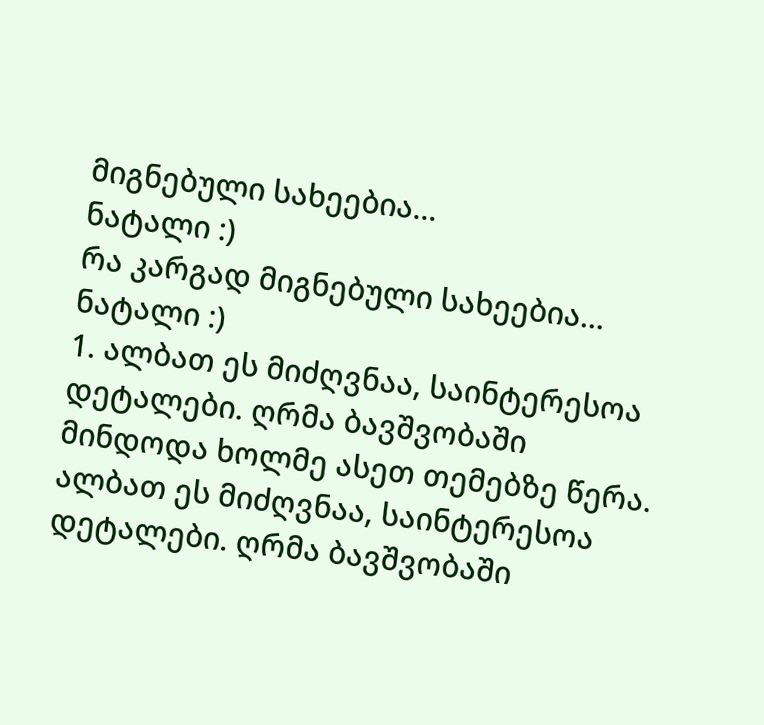მიგნებული სახეებია...
ნატალი :)
რა კარგად მიგნებული სახეებია...
ნატალი :)
1. ალბათ ეს მიძღვნაა, საინტერესოა დეტალები. ღრმა ბავშვობაში მინდოდა ხოლმე ასეთ თემებზე წერა. ალბათ ეს მიძღვნაა, საინტერესოა დეტალები. ღრმა ბავშვობაში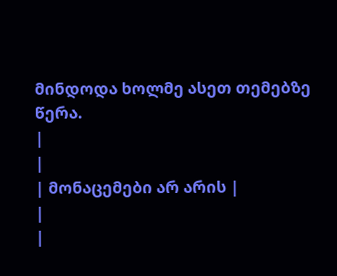მინდოდა ხოლმე ასეთ თემებზე წერა.
|
|
| მონაცემები არ არის |
|
|